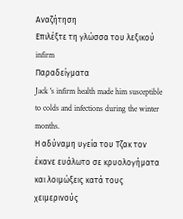Αναζήτηση
Επιλέξτε τη γλώσσα του λεξικού
infirm
Παραδείγματα
Jack 's infirm health made him susceptible to colds and infections during the winter months.
Η αδύναμη υγεία του Τζακ τον έκανε ευάλωτο σε κρυολογήματα και λοιμώξεις κατά τους χειμερινούς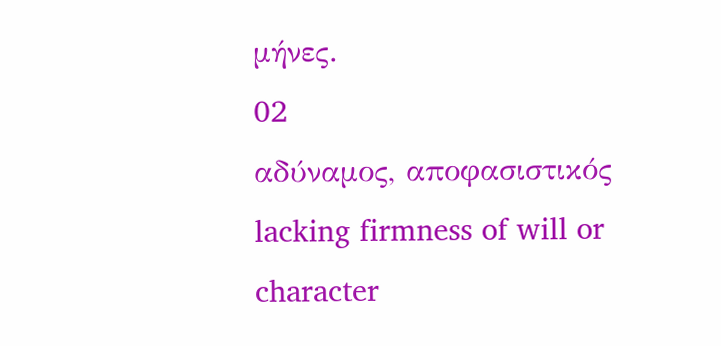μήνες.
02
αδύναμος, αποφασιστικός
lacking firmness of will or character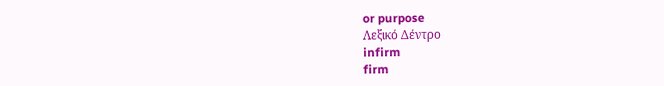or purpose
Λεξικό Δέντρο
infirm
firm